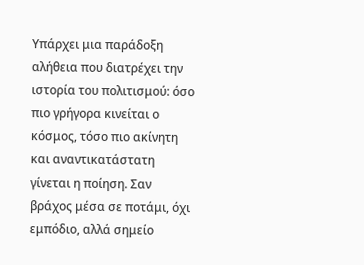Υπάρχει μια παράδοξη αλήθεια που διατρέχει την ιστορία του πολιτισμού: όσο πιο γρήγορα κινείται ο κόσμος, τόσο πιο ακίνητη και αναντικατάστατη γίνεται η ποίηση. Σαν βράχος μέσα σε ποτάμι, όχι εμπόδιο, αλλά σημείο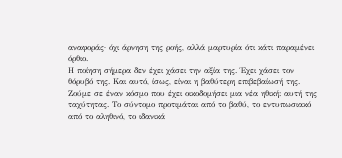αναφοράς· όχι άρνηση της ροής, αλλά μαρτυρία ότι κάτι παραμένει όρθιο.
Η ποίηση σήμερα δεν έχει χάσει την αξία της. Έχει χάσει τον θόρυβό της. Και αυτό, ίσως, είναι η βαθύτερη επιβεβαίωσή της.
Ζούμε σε έναν κόσμο που έχει οικοδομήσει μια νέα ηθική: αυτή της ταχύτητας. Το σύντομο προτιμάται από το βαθύ, το εντυπωσιακό από το αληθινό, το ιδανικά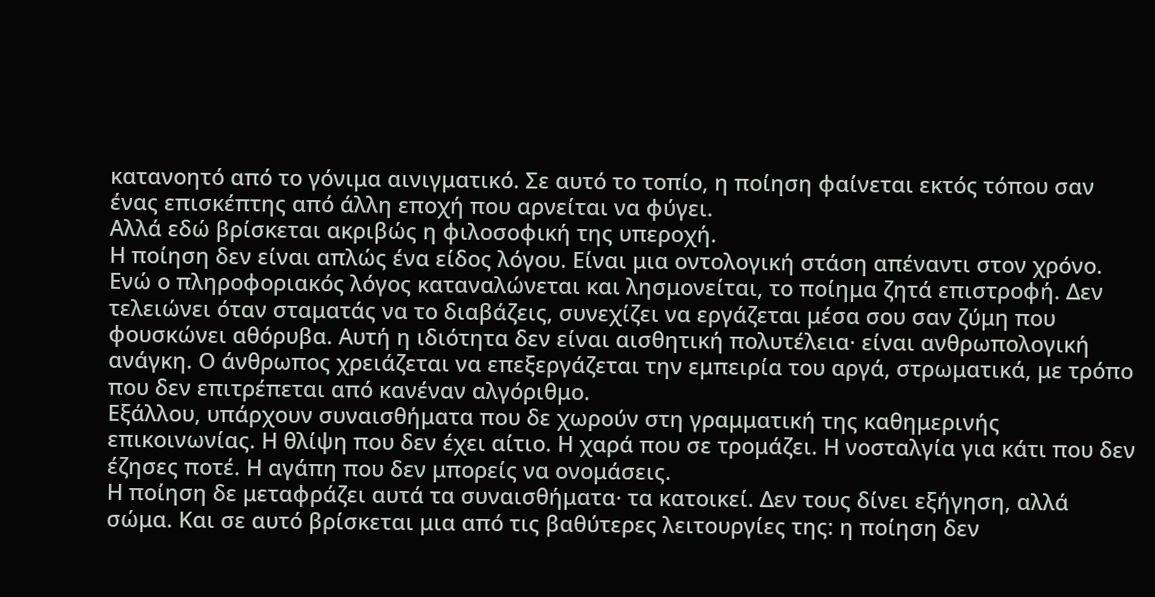κατανοητό από το γόνιμα αινιγματικό. Σε αυτό το τοπίο, η ποίηση φαίνεται εκτός τόπου σαν ένας επισκέπτης από άλλη εποχή που αρνείται να φύγει.
Αλλά εδώ βρίσκεται ακριβώς η φιλοσοφική της υπεροχή.
Η ποίηση δεν είναι απλώς ένα είδος λόγου. Είναι μια οντολογική στάση απέναντι στον χρόνο. Ενώ ο πληροφοριακός λόγος καταναλώνεται και λησμονείται, το ποίημα ζητά επιστροφή. Δεν τελειώνει όταν σταματάς να το διαβάζεις, συνεχίζει να εργάζεται μέσα σου σαν ζύμη που φουσκώνει αθόρυβα. Αυτή η ιδιότητα δεν είναι αισθητική πολυτέλεια· είναι ανθρωπολογική ανάγκη. Ο άνθρωπος χρειάζεται να επεξεργάζεται την εμπειρία του αργά, στρωματικά, με τρόπο που δεν επιτρέπεται από κανέναν αλγόριθμο.
Εξάλλου, υπάρχουν συναισθήματα που δε χωρούν στη γραμματική της καθημερινής επικοινωνίας. Η θλίψη που δεν έχει αίτιο. Η χαρά που σε τρομάζει. Η νοσταλγία για κάτι που δεν έζησες ποτέ. Η αγάπη που δεν μπορείς να ονομάσεις.
Η ποίηση δε μεταφράζει αυτά τα συναισθήματα· τα κατοικεί. Δεν τους δίνει εξήγηση, αλλά σώμα. Και σε αυτό βρίσκεται μια από τις βαθύτερες λειτουργίες της: η ποίηση δεν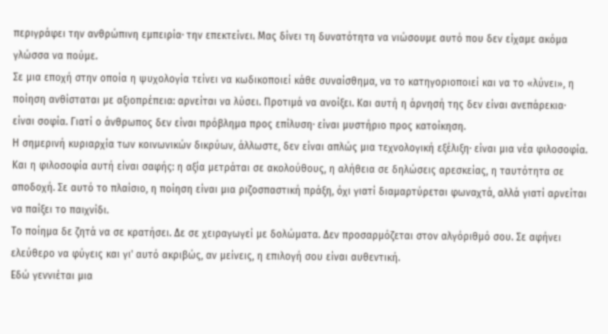περιγράφει την ανθρώπινη εμπειρία· την επεκτείνει. Μας δίνει τη δυνατότητα να νιώσουμε αυτό που δεν είχαμε ακόμα γλώσσα να πούμε.
Σε μια εποχή στην οποία η ψυχολογία τείνει να κωδικοποιεί κάθε συναίσθημα, να το κατηγοριοποιεί και να το «λύνει», η ποίηση ανθίσταται με αξιοπρέπεια: αρνείται να λύσει. Προτιμά να ανοίξει. Και αυτή η άρνησή της δεν είναι ανεπάρεκια· είναι σοφία. Γιατί ο άνθρωπος δεν είναι πρόβλημα προς επίλυση· είναι μυστήριο προς κατοίκηση.
Η σημερινή κυριαρχία των κοινωνικών δικρύων, άλλωστε, δεν είναι απλώς μια τεχνολογική εξέλιξη· είναι μια νέα φιλοσοφία. Και η φιλοσοφία αυτή είναι σαφής: η αξία μετράται σε ακολούθους, η αλήθεια σε δηλώσεις αρεσκείας, η ταυτότητα σε αποδοχή. Σε αυτό το πλαίσιο, η ποίηση είναι μια ριζοσπαστική πράξη, όχι γιατί διαμαρτύρεται φωναχτά, αλλά γιατί αρνείται να παίξει το παιχνίδι.
Το ποίημα δε ζητά να σε κρατήσει. Δε σε χειραγωγεί με δολώματα. Δεν προσαρμόζεται στον αλγόριθμό σου. Σε αφήνει ελεύθερο να φύγεις και γι' αυτό ακριβώς, αν μείνεις, η επιλογή σου είναι αυθεντική.
Εδώ γεννιέται μια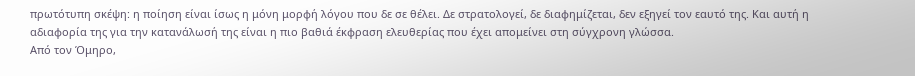πρωτότυπη σκέψη: η ποίηση είναι ίσως η μόνη μορφή λόγου που δε σε θέλει. Δε στρατολογεί, δε διαφημίζεται, δεν εξηγεί τον εαυτό της. Και αυτή η αδιαφορία της για την κατανάλωσή της είναι η πιο βαθιά έκφραση ελευθερίας που έχει απομείνει στη σύγχρονη γλώσσα.
Από τον Όμηρο,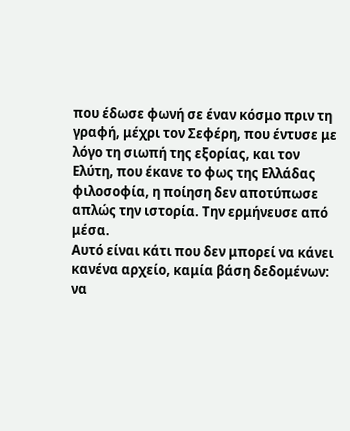που έδωσε φωνή σε έναν κόσμο πριν τη γραφή, μέχρι τον Σεφέρη, που έντυσε με λόγο τη σιωπή της εξορίας, και τον Ελύτη, που έκανε το φως της Ελλάδας φιλοσοφία, η ποίηση δεν αποτύπωσε απλώς την ιστορία. Την ερμήνευσε από μέσα.
Αυτό είναι κάτι που δεν μπορεί να κάνει κανένα αρχείο, καμία βάση δεδομένων: να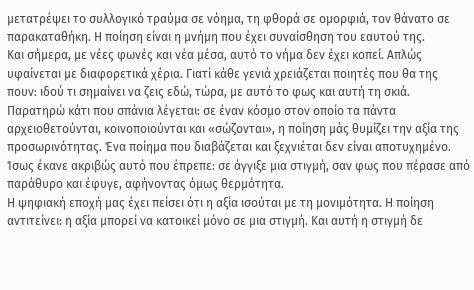μετατρέψει το συλλογικό τραύμα σε νόημα, τη φθορά σε ομορφιά, τον θάνατο σε παρακαταθήκη. Η ποίηση είναι η μνήμη που έχει συναίσθηση του εαυτού της.
Και σήμερα, με νέες φωνές και νέα μέσα, αυτό το νήμα δεν έχει κοπεί. Απλώς υφαίνεται με διαφορετικά χέρια. Γιατί κάθε γενιά χρειάζεται ποιητές που θα της πουν: ιδού τι σημαίνει να ζεις εδώ, τώρα, με αυτό το φως και αυτή τη σκιά.
Παρατηρώ κάτι που σπάνια λέγεται: σε έναν κόσμο στον οποίο τα πάντα αρχειοθετούνται, κοινοποιούνται και «σώζονται», η ποίηση μάς θυμίζει την αξία της προσωρινότητας. Ένα ποίημα που διαβάζεται και ξεχνιέται δεν είναι αποτυχημένο. Ίσως έκανε ακριβώς αυτό που έπρεπε: σε άγγιξε μια στιγμή, σαν φως που πέρασε από παράθυρο και έφυγε, αφήνοντας όμως θερμότητα.
Η ψηφιακή εποχή μας έχει πείσει ότι η αξία ισούται με τη μονιμότητα. Η ποίηση αντιτείνει: η αξία μπορεί να κατοικεί μόνο σε μια στιγμή. Και αυτή η στιγμή δε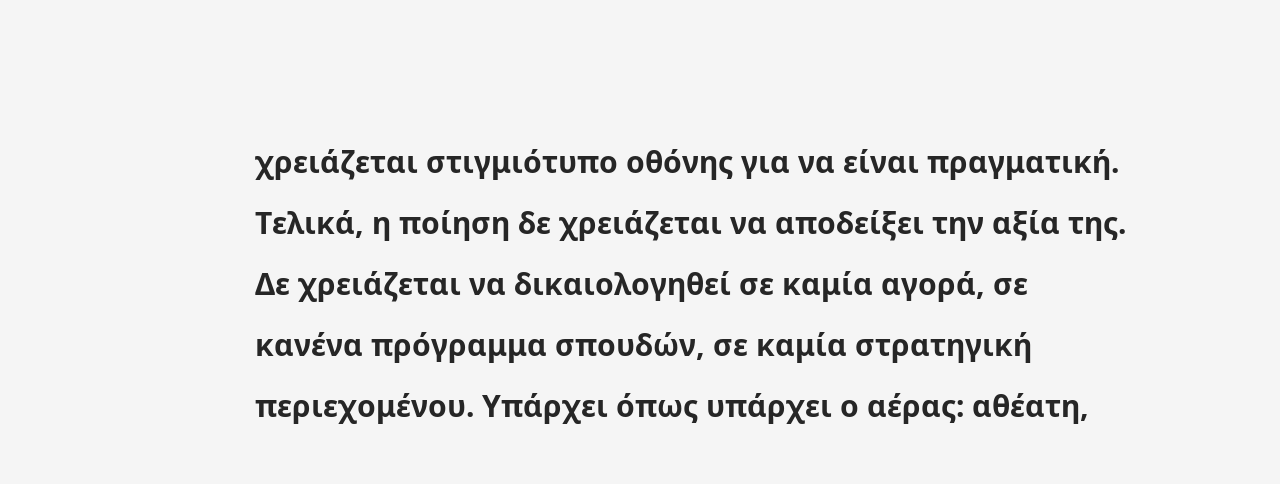χρειάζεται στιγμιότυπο οθόνης για να είναι πραγματική.
Τελικά, η ποίηση δε χρειάζεται να αποδείξει την αξία της. Δε χρειάζεται να δικαιολογηθεί σε καμία αγορά, σε κανένα πρόγραμμα σπουδών, σε καμία στρατηγική περιεχομένου. Υπάρχει όπως υπάρχει ο αέρας: αθέατη,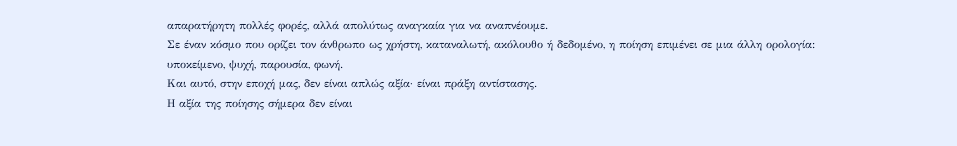απαρατήρητη πολλές φορές, αλλά απολύτως αναγκαία για να αναπνέουμε.
Σε έναν κόσμο που ορίζει τον άνθρωπο ως χρήστη, καταναλωτή, ακόλουθο ή δεδομένο, η ποίηση επιμένει σε μια άλλη ορολογία: υποκείμενο, ψυχή, παρουσία, φωνή.
Και αυτό, στην εποχή μας, δεν είναι απλώς αξία· είναι πράξη αντίστασης.
Η αξία της ποίησης σήμερα δεν είναι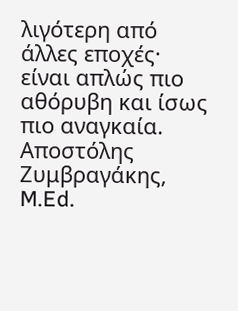λιγότερη από άλλες εποχές· είναι απλώς πιο αθόρυβη και ίσως πιο αναγκαία.
Αποστόλης Ζυμβραγάκης, M.Ed.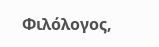Φιλόλογος,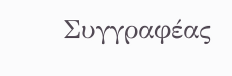Συγγραφέας